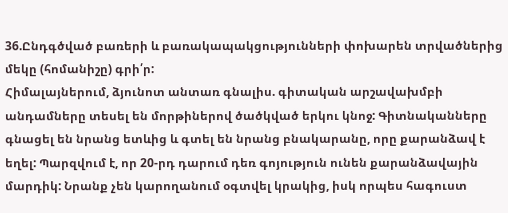36.Ընդգծված բառերի և բառակապակցությունների փոխարեն տրվածներից մեկը (հոմանիշը) գրի՛ր:
Հիմալայներում, ձյունոտ անտառ գնալիս. գիտական արշավախմբի անդամները տեսել են մորթիներով ծածկված երկու կնոջ: Գիտնականները գնացել են նրանց ետևից և գտել են նրանց բնակարանը, որը քարանձավ է եղել: Պարզվում է, որ 20-րդ դարում դեռ գոյություն ունեն քարանձավային մարդիկ: Նրանք չեն կարողանում օգտվել կրակից, իսկ որպես հագուստ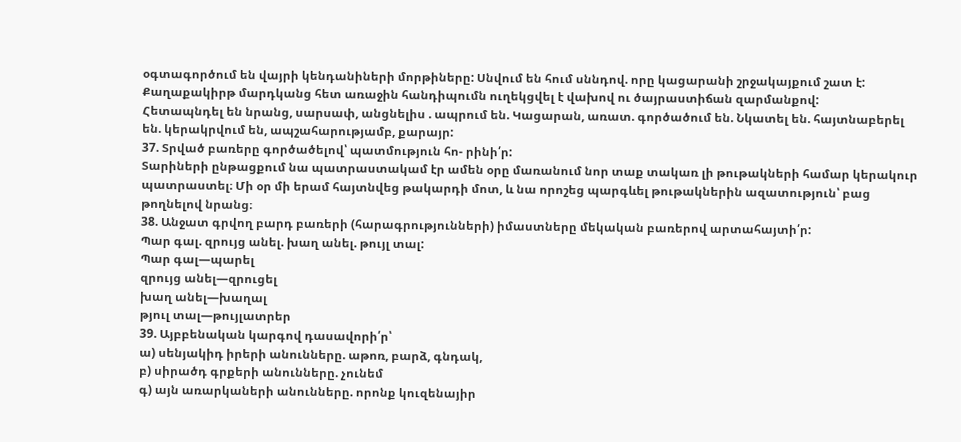օգտագործում են վայրի կենդանիների մորթիները: Սնվում են հում սննդով. որը կացարանի շրջակայքում շատ է: Քաղաքակիրթ մարդկանց հետ առաջին հանդիպումն ուղեկցվել է վախով ու ծայրաստիճան զարմանքով:
Հետապնդել են նրանց, սարսափ, անցնելիս . ապրում են. Կացարան, առատ. գործածում են. Նկատել են. հայտնաբերել են. կերակրվում են, ապշահարությամբ, քարայր:
37. Տրված բառերը գործածելով՝ պատմություն հո- րինի՛ր:
Տարիների ընթացքում նա պատրաստակամ էր ամեն օրը մառանում նոր տաք տակառ լի թութակների համար կերակուր պատրաստել։ Մի օր մի երամ հայտնվեց թակարդի մոտ, և նա որոշեց պարգևել թութակներին ազատություն՝ բաց թողնելով նրանց։
38. Անջատ գրվող բարդ բառերի (հարագրությունների) իմաստները մեկական բառերով արտահայտի՛ր:
Պար գալ. զրույց անել. խաղ անել. թույլ տալ:
Պար գալ—պարել
զրույց անել—զրուցել
խաղ անել—խաղալ
թյուլ տալ—թույլատրեր
39. Այբբենական կարգով դասավորի՛ր՝
ա) սենյակիդ իրերի անունները. աթոռ, բարձ, գնդակ,
բ) սիրածդ գրքերի անունները. չունեմ
գ) այն առարկաների անունները. որոնք կուզենայիր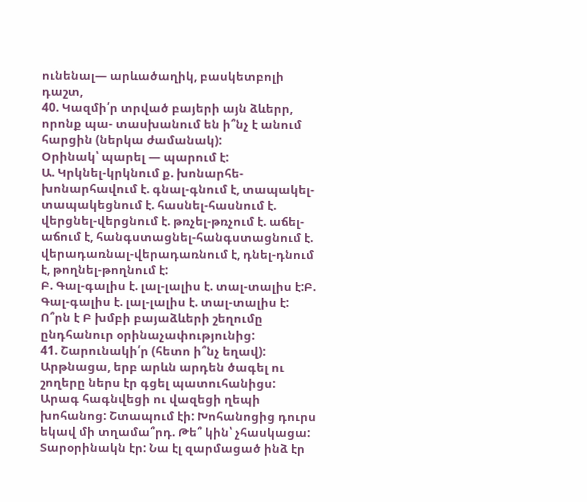ունենալ— արևածաղիկ, բասկետբոլի դաշտ,
40. Կազմի՛ր տրված բայերի այն ձևերր, որոնք պա- տասխանում են ի՞նչ է անում հարցին (ներկա ժամանակ):
Օրինակ՝ պարել — պարում է:
Ա. Կրկնել-կրկնում ք. խոնարհե-խոնարհավում է. գնալ-գնում է, տապակել-տապակեցնում է. հասնել-հասնում է. վերցնել-վերցնում է. թռչել-թռչում է. աճել-աճում է, հանգստացնել-հանգստացնում է. վերադառնալ-վերադառնում է, դնել-դնում է, թողնել-թողնում է:
Բ. Գալ-գալիս է. լալ-լալիս է. տալ-տալիս է:Բ. Գալ-գալիս է. լալ-լալիս է. տալ-տալիս է:
Ո՞րն է Բ խմբի բայաձևերի շեղումը ընդհանուր օրինաչափությունից:
41. Շարունակի՛ր (հետո ի՞նչ եղավ):
Արթնացա, երբ արևն արդեն ծագել ու շողերը ներս էր գցել պատուհանիցս: Արագ հագնվեցի ու վազեցի ղեպի խոհանոց: Շտապում էի: Խոհանոցից դուրս եկավ մի տղամա՞րդ. Թե՞ կին՝ չհասկացա: Տարօրինակն էր: Նա էլ զարմացած ինձ էր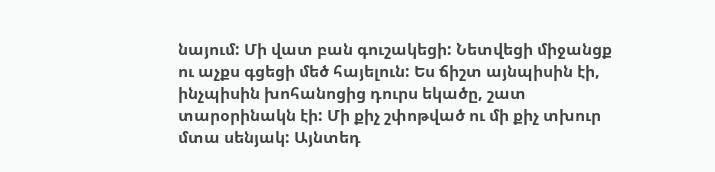նայում: Մի վատ բան գուշակեցի: Նետվեցի միջանցք ու աչքս գցեցի մեծ հայելուն: Ես ճիշտ այնպիսին էի, ինչպիսին խոհանոցից դուրս եկածը, շատ տարօրինակն էի: Մի քիչ շփոթված ու մի քիչ տխուր մտա սենյակ: Այնտեդ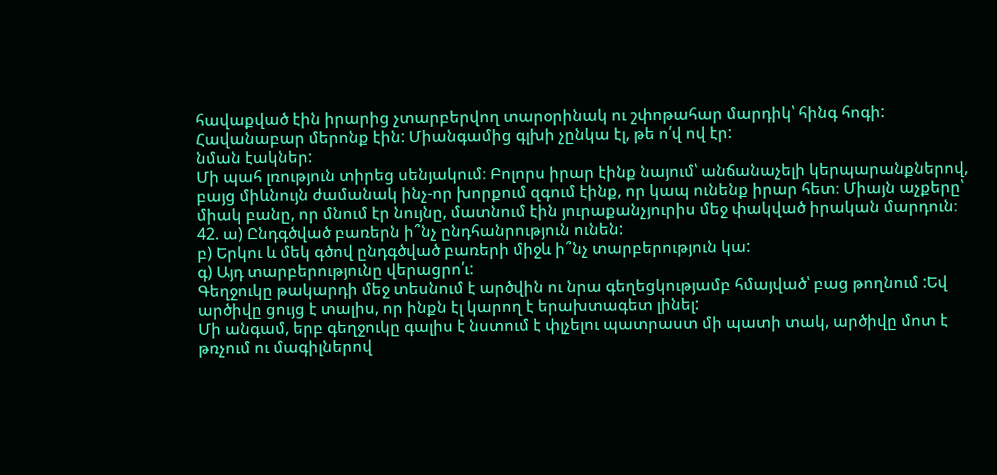հավաքված էին իրարից չտարբերվող տարօրինակ ու շփոթահար մարդիկ՝ հինգ հոգի: Հավանաբար մերոնք էին: Միանգամից գլխի չընկա էլ, թե ո՛վ ով էր:
նման էակներ:
Մի պահ լռություն տիրեց սենյակում։ Բոլորս իրար էինք նայում՝ անճանաչելի կերպարանքներով, բայց միևնույն ժամանակ ինչ-որ խորքում զգում էինք, որ կապ ունենք իրար հետ։ Միայն աչքերը՝ միակ բանը, որ մնում էր նույնը, մատնում էին յուրաքանչյուրիս մեջ փակված իրական մարդուն։
42. ա) Ընդգծված բառերն ի՞նչ ընդհանրություն ունեն:
բ) Երկու և մեկ գծով ընդգծված բառերի միջև ի՞նչ տարբերություն կա:
գ) Այդ տարբերությունը վերացրո՛ւ:
Գեղջուկը թակարդի մեջ տեսնում է արծվին ու նրա գեղեցկությամբ հմայված՝ բաց թողնում :Եվ արծիվը ցույց է տալիս, որ ինքն էլ կարող է երախտագետ լինել:
Մի անգամ, երբ գեղջուկը գալիս է նստում է փլչելու պատրաստ մի պատի տակ, արծիվը մոտ է թռչում ու մագիլներով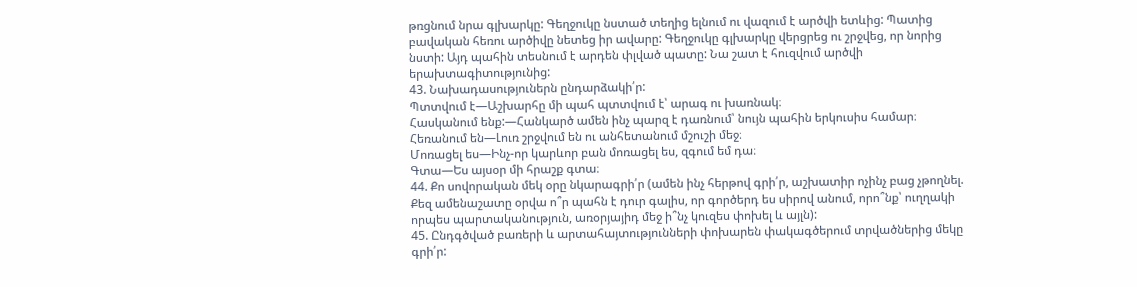թռցնում նրա գլխարկը: Գեղջուկը նստած տեղից ելնում ու վազում է արծվի ետևից: Պատից բավական հեռու արծիվը նետեց իր ավարը: Գեղջուկը գլխարկը վերցրեց ու շրջվեց, որ նորից նստի: Այդ պահին տեսնում է արդեն փլված պատը: Նա շատ է հուզվում արծվի երախտագիտությունից:
43. Նախադասություներն ընդարձակի՛ր:
Պտտվում է—Աշխարհը մի պահ պտտվում է՝ արագ ու խառնակ։
Հասկանում ենք:—Հանկարծ ամեն ինչ պարզ է դառնում՝ նույն պահին երկուսիս համար։
Հեռանում են—Լուռ շրջվում են ու անհետանում մշուշի մեջ։
Մոռացել ես—Ինչ-որ կարևոր բան մոռացել ես, զգում եմ դա։
Գտա—Ես այսօր մի հրաշք գտա։
44. Քո սովորական մեկ օրը նկարագրի՛ր (ամեն ինչ հերթով գրի՛ր, աշխատիր ոչինչ բաց չթողնել. Քեզ ամենաշատը օրվա ո՞ր պահն է դուր գալիս, որ գործերդ ես սիրով անում, որո՞նք՝ ուղղակի որպես պարտականություն, առօրյայիդ մեջ ի՞նչ կուզես փոխել և այլն):
45. Ընդգծված բառերի և արտահայտությունների փոխարեն փակագծերում տրվածներից մեկը գրի՛ր: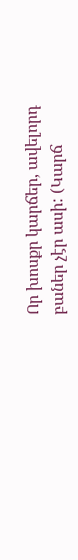Որ խոսքր կարճեր, ավելորդ բաներ չէր ասի: (Կարճ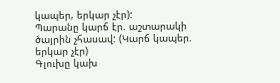կապեր, երկար չէր):
Պարանը կարճ էր. աշտարակի ծայրին չհասավ: (Կարճ կապեր. երկար չէր)
Գլուխը կախ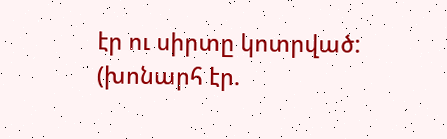էր ու սիրտը կոտրված: (խոնարհ էր.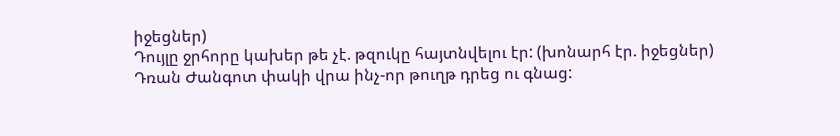իջեցներ)
Դույլը ջրհորը կախեր թե չէ. թզուկը հայտնվելու էր: (խոնարհ էր. իջեցներ)
Դռան Ժանգոտ փակի վրա ինչ-որ թուղթ դրեց ու գնաց: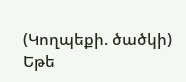(Կողպեքի. ծածկի)
Եթե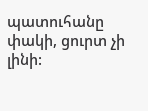պատուհանը փակի, ցուրտ չի լինի: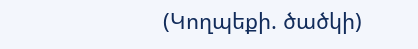(Կողպեքի. ծածկի)